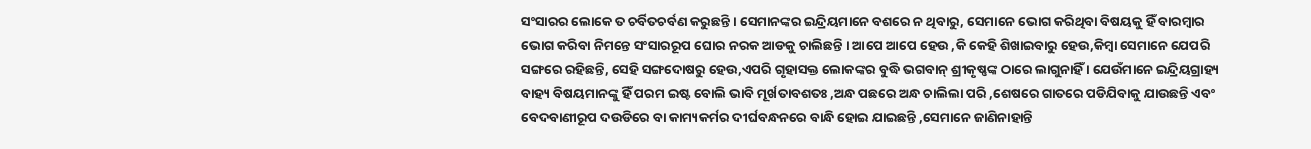ସଂସାରର ଲୋକେ ତ ଚର୍ବିତଚର୍ବଣ କରୁଛନ୍ତି । ସେମାନଙ୍କର ଇନ୍ଦ୍ରିୟମାନେ ବଶରେ ନ ଥିବାରୁ, ସେମାନେ ଭୋଗ କରିଥିବା ବିଷୟକୁ ହିଁ ବାରମ୍ୱାର ଭୋଗ କରିବା ନିମନ୍ତେ ସଂସାରରୂପ ଘୋର ନରକ ଆଡକୁ ଚାଲିଛନ୍ତି । ଆପେ ଆପେ ହେଉ ,କି କେହି ଶିଖାଇବାରୁ ହେଉ,କିମ୍ଵା ସେମାନେ ଯେପରି ସଙ୍ଗରେ ରହିଛନ୍ତି, ସେହି ସଙ୍ଗଦୋଷରୁ ହେଉ,ଏପରି ଗୃହାସକ୍ତ ଲୋକଙ୍କର ବୁଦ୍ଧି ଭଗବାନ୍ ଶ୍ରୀକୃଷ୍ଣଙ୍କ ଠାରେ ଲାଗୁନାହିଁ । ଯେଉଁମାନେ ଇନ୍ଦ୍ରିୟଗ୍ରାହ୍ୟ ବାହ୍ୟ ବିଷୟମାନଙ୍କୁ ହିଁ ପରମ ଇଷ୍ଟ ବୋଲି ଭାବି ମୂର୍ଖତାବଶତଃ ,ଅନ୍ଧ ପଛରେ ଅନ୍ଧ ଚାଲିଲା ପରି ,ଶେଷରେ ଗାତରେ ପଡିଯିବାକୁ ଯାଉଛନ୍ତି ଏବଂ ବେଦବାଣୀରୂପ ଦଉଡିରେ ବା କାମ୍ୟକର୍ମର ଦୀର୍ଘବନ୍ଧନରେ ବାନ୍ଧି ହୋଇ ଯାଇଛନ୍ତି ,ସେମାନେ ଜାଣିନାହାନ୍ତି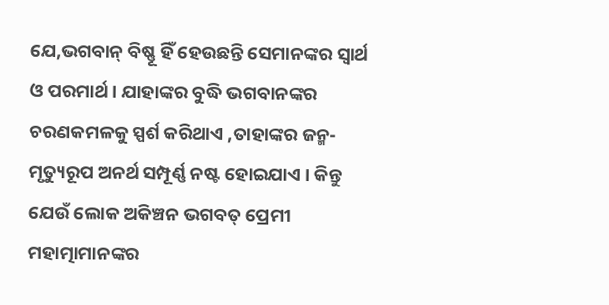ଯେ,ଭଗବାନ୍ ବିଷ୍ଣୂ ହିଁ ହେଉଛନ୍ତି ସେମାନଙ୍କର ସ୍ବାର୍ଥ ଓ ପରମାର୍ଥ । ଯାହାଙ୍କର ବୁଦ୍ଧି ଭଗବାନଙ୍କର ଚରଣକମଳକୁ ସ୍ପର୍ଶ କରିଥାଏ ,ତାହାଙ୍କର ଜନ୍ମ-ମୃତ୍ୟୁରୂପ ଅନର୍ଥ ସମ୍ପୂର୍ଣ୍ଣ ନଷ୍ଟ ହୋଇଯାଏ । କିନ୍ତୁ ଯେଉଁ ଲୋକ ଅକିଞ୍ଚନ ଭଗବତ୍ ପ୍ରେମୀ ମହାତ୍ମାମାନଙ୍କର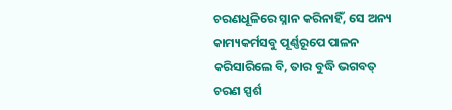ଚରଣଧୂଳିରେ ସ୍ନାନ କରିନାହିଁ, ସେ ଅନ୍ୟ କାମ୍ୟକର୍ମସବୁ ପୂର୍ଣ୍ଣରୂପେ ପାଳନ କରିସାରିଲେ ବି, ତାର ବୁଦ୍ଧି ଭଗବତ୍ ଚରଣ ସ୍ପର୍ଶ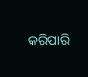କରିପାରି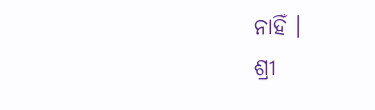ନାହିଁ ।
ଶ୍ରୀ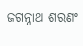ଜଗନ୍ନାଥ ଶରଣଂ